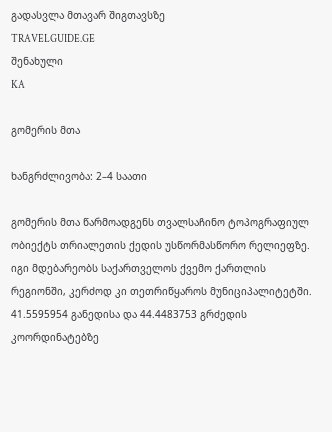გადასვლა მთავარ შიგთავსზე
TRAVELGUIDE.GE
შენახული
KA

გომერის მთა

ხანგრძლივობა: 2–4 საათი

გომერის მთა წარმოადგენს თვალსაჩინო ტოპოგრაფიულ ობიექტს თრიალეთის ქედის უსწორმასწორო რელიეფზე. იგი მდებარეობს საქართველოს ქვემო ქართლის რეგიონში, კერძოდ კი თეთრიწყაროს მუნიციპალიტეტში. 41.5595954 განედისა და 44.4483753 გრძედის კოორდინატებზე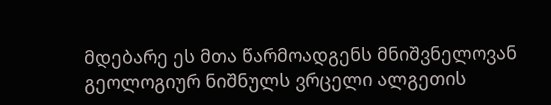მდებარე ეს მთა წარმოადგენს მნიშვნელოვან გეოლოგიურ ნიშნულს ვრცელი ალგეთის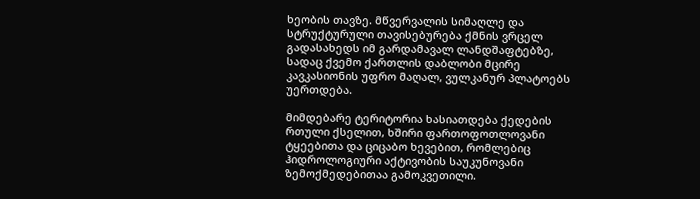ხეობის თავზე. მწვერვალის სიმაღლე და სტრუქტურული თავისებურება ქმნის ვრცელ გადასახედს იმ გარდამავალ ლანდშაფტებზე, სადაც ქვემო ქართლის დაბლობი მცირე კავკასიონის უფრო მაღალ, ვულკანურ პლატოებს უერთდება.

მიმდებარე ტერიტორია ხასიათდება ქედების რთული ქსელით, ხშირი ფართოფოთლოვანი ტყეებითა და ციცაბო ხევებით, რომლებიც ჰიდროლოგიური აქტივობის საუკუნოვანი ზემოქმედებითაა გამოკვეთილი.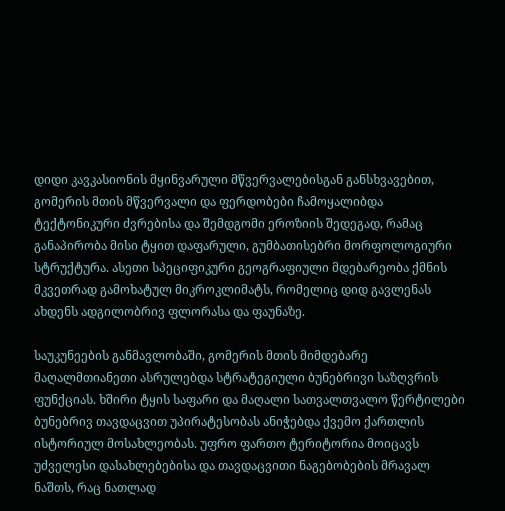დიდი კავკასიონის მყინვარული მწვერვალებისგან განსხვავებით, გომერის მთის მწვერვალი და ფერდობები ჩამოყალიბდა ტექტონიკური ძვრებისა და შემდგომი ეროზიის შედეგად, რამაც განაპირობა მისი ტყით დაფარული, გუმბათისებრი მორფოლოგიური სტრუქტურა. ასეთი სპეციფიკური გეოგრაფიული მდებარეობა ქმნის მკვეთრად გამოხატულ მიკროკლიმატს, რომელიც დიდ გავლენას ახდენს ადგილობრივ ფლორასა და ფაუნაზე.

საუკუნეების განმავლობაში, გომერის მთის მიმდებარე მაღალმთიანეთი ასრულებდა სტრატეგიული ბუნებრივი საზღვრის ფუნქციას. ხშირი ტყის საფარი და მაღალი სათვალთვალო წერტილები ბუნებრივ თავდაცვით უპირატესობას ანიჭებდა ქვემო ქართლის ისტორიულ მოსახლეობას. უფრო ფართო ტერიტორია მოიცავს უძველესი დასახლებებისა და თავდაცვითი ნაგებობების მრავალ ნაშთს, რაც ნათლად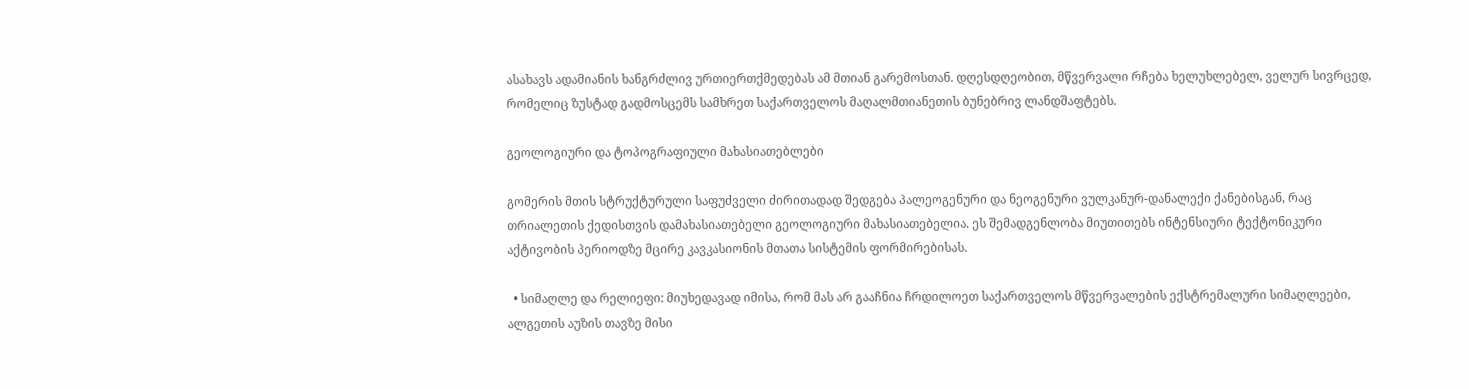ასახავს ადამიანის ხანგრძლივ ურთიერთქმედებას ამ მთიან გარემოსთან. დღესდღეობით, მწვერვალი რჩება ხელუხლებელ, ველურ სივრცედ, რომელიც ზუსტად გადმოსცემს სამხრეთ საქართველოს მაღალმთიანეთის ბუნებრივ ლანდშაფტებს.

გეოლოგიური და ტოპოგრაფიული მახასიათებლები

გომერის მთის სტრუქტურული საფუძველი ძირითადად შედგება პალეოგენური და ნეოგენური ვულკანურ-დანალექი ქანებისგან, რაც თრიალეთის ქედისთვის დამახასიათებელი გეოლოგიური მახასიათებელია. ეს შემადგენლობა მიუთითებს ინტენსიური ტექტონიკური აქტივობის პერიოდზე მცირე კავკასიონის მთათა სისტემის ფორმირებისას.

  • სიმაღლე და რელიეფი: მიუხედავად იმისა, რომ მას არ გააჩნია ჩრდილოეთ საქართველოს მწვერვალების ექსტრემალური სიმაღლეები, ალგეთის აუზის თავზე მისი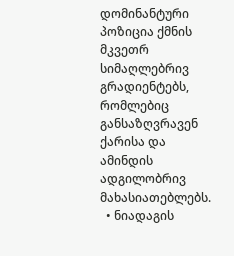დომინანტური პოზიცია ქმნის მკვეთრ სიმაღლებრივ გრადიენტებს, რომლებიც განსაზღვრავენ ქარისა და ამინდის ადგილობრივ მახასიათებლებს.
  • ნიადაგის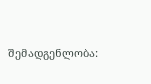შემადგენლობა: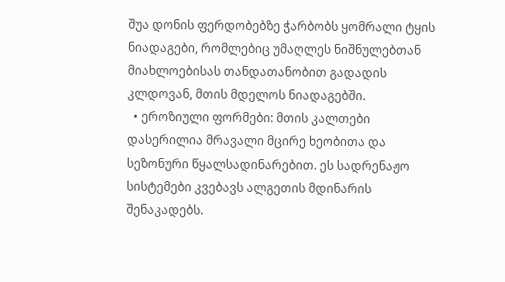შუა დონის ფერდობებზე ჭარბობს ყომრალი ტყის ნიადაგები, რომლებიც უმაღლეს ნიშნულებთან მიახლოებისას თანდათანობით გადადის კლდოვან, მთის მდელოს ნიადაგებში.
  • ეროზიული ფორმები: მთის კალთები დასერილია მრავალი მცირე ხეობითა და სეზონური წყალსადინარებით. ეს სადრენაჟო სისტემები კვებავს ალგეთის მდინარის შენაკადებს.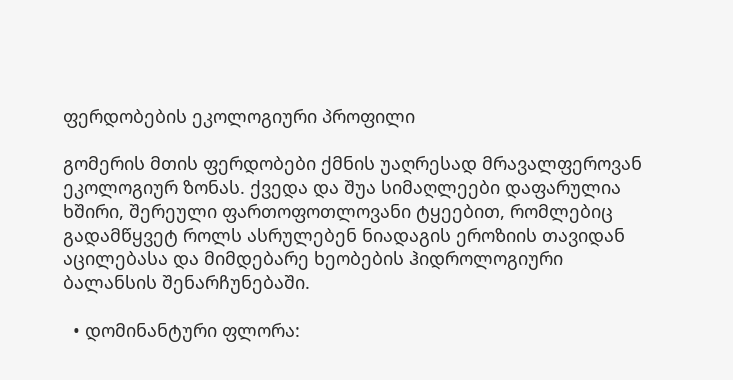ფერდობების ეკოლოგიური პროფილი

გომერის მთის ფერდობები ქმნის უაღრესად მრავალფეროვან ეკოლოგიურ ზონას. ქვედა და შუა სიმაღლეები დაფარულია ხშირი, შერეული ფართოფოთლოვანი ტყეებით, რომლებიც გადამწყვეტ როლს ასრულებენ ნიადაგის ეროზიის თავიდან აცილებასა და მიმდებარე ხეობების ჰიდროლოგიური ბალანსის შენარჩუნებაში.

  • დომინანტური ფლორა: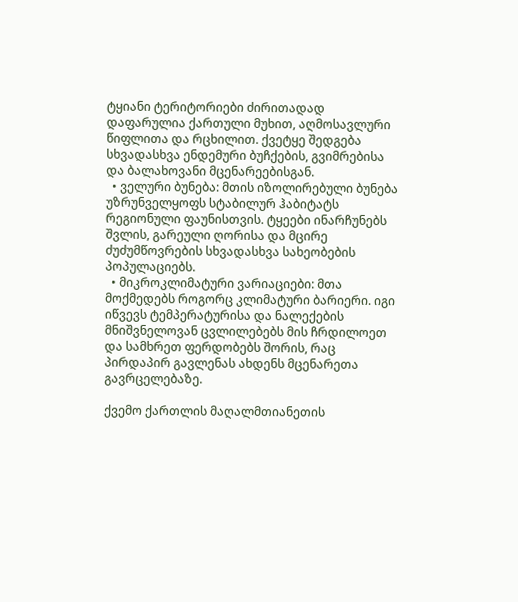ტყიანი ტერიტორიები ძირითადად დაფარულია ქართული მუხით, აღმოსავლური წიფლითა და რცხილით. ქვეტყე შედგება სხვადასხვა ენდემური ბუჩქების, გვიმრებისა და ბალახოვანი მცენარეებისგან.
  • ველური ბუნება: მთის იზოლირებული ბუნება უზრუნველყოფს სტაბილურ ჰაბიტატს რეგიონული ფაუნისთვის. ტყეები ინარჩუნებს შვლის, გარეული ღორისა და მცირე ძუძუმწოვრების სხვადასხვა სახეობების პოპულაციებს.
  • მიკროკლიმატური ვარიაციები: მთა მოქმედებს როგორც კლიმატური ბარიერი. იგი იწვევს ტემპერატურისა და ნალექების მნიშვნელოვან ცვლილებებს მის ჩრდილოეთ და სამხრეთ ფერდობებს შორის, რაც პირდაპირ გავლენას ახდენს მცენარეთა გავრცელებაზე.

ქვემო ქართლის მაღალმთიანეთის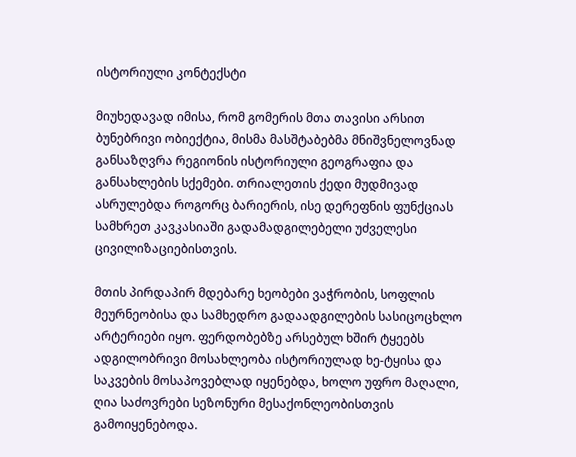ისტორიული კონტექსტი

მიუხედავად იმისა, რომ გომერის მთა თავისი არსით ბუნებრივი ობიექტია, მისმა მასშტაბებმა მნიშვნელოვნად განსაზღვრა რეგიონის ისტორიული გეოგრაფია და განსახლების სქემები. თრიალეთის ქედი მუდმივად ასრულებდა როგორც ბარიერის, ისე დერეფნის ფუნქციას სამხრეთ კავკასიაში გადამადგილებელი უძველესი ცივილიზაციებისთვის.

მთის პირდაპირ მდებარე ხეობები ვაჭრობის, სოფლის მეურნეობისა და სამხედრო გადაადგილების სასიცოცხლო არტერიები იყო. ფერდობებზე არსებულ ხშირ ტყეებს ადგილობრივი მოსახლეობა ისტორიულად ხე-ტყისა და საკვების მოსაპოვებლად იყენებდა, ხოლო უფრო მაღალი, ღია საძოვრები სეზონური მესაქონლეობისთვის გამოიყენებოდა.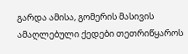გარდა ამისა, გომერის მასივის ამაღლებული ქედები თეთრიწყაროს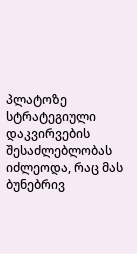პლატოზე სტრატეგიული დაკვირვების შესაძლებლობას იძლეოდა, რაც მას ბუნებრივ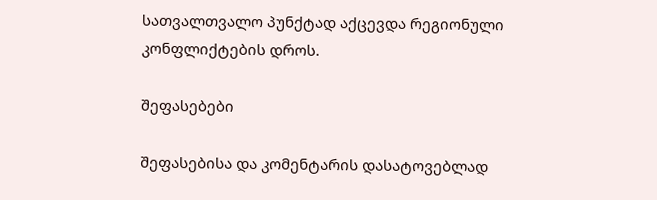სათვალთვალო პუნქტად აქცევდა რეგიონული კონფლიქტების დროს.

შეფასებები

შეფასებისა და კომენტარის დასატოვებლად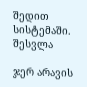შედით სისტემაში. შესვლა

ჯერ არავის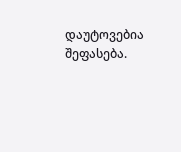დაუტოვებია შეფასება.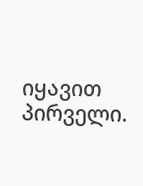იყავით პირველი.